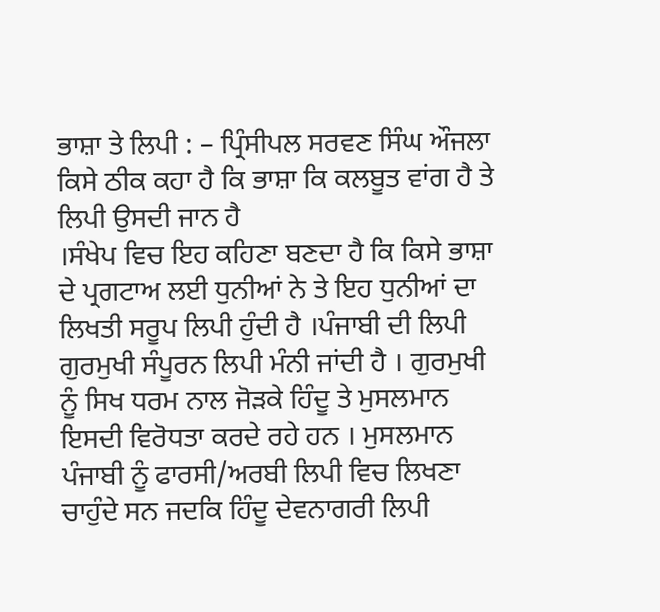ਭਾਸ਼ਾ ਤੇ ਲਿਪੀ : – ਪ੍ਰਿੰਸੀਪਲ ਸਰਵਣ ਸਿੰਘ ਔਜਲਾ
ਕਿਸੇ ਠੀਕ ਕਹਾ ਹੈ ਕਿ ਭਾਸ਼ਾ ਕਿ ਕਲਬੂਤ ਵਾਂਗ ਹੈ ਤੇ ਲਿਪੀ ਉਸਦੀ ਜਾਨ ਹੈ
।ਸੰਖੇਪ ਵਿਚ ਇਹ ਕਹਿਣਾ ਬਣਦਾ ਹੈ ਕਿ ਕਿਸੇ ਭਾਸ਼ਾ ਦੇ ਪ੍ਰਗਟਾਅ ਲਈ ਧੁਨੀਆਂ ਨੇ ਤੇ ਇਹ ਧੁਨੀਆਂ ਦਾ ਲਿਖਤੀ ਸਰੂਪ ਲਿਪੀ ਹੁੰਦੀ ਹੈ ।ਪੰਜਾਬੀ ਦੀ ਲਿਪੀ ਗੁਰਮੁਖੀ ਸੰਪੂਰਨ ਲਿਪੀ ਮੰਨੀ ਜਾਂਦੀ ਹੈ । ਗੁਰਮੁਖੀ ਨੂੰ ਸਿਖ ਧਰਮ ਨਾਲ ਜੋੜਕੇ ਹਿੰਦੂ ਤੇ ਮੁਸਲਮਾਨ ਇਸਦੀ ਵਿਰੋਧਤਾ ਕਰਦੇ ਰਹੇ ਹਨ । ਮੁਸਲਮਾਨ ਪੰਜਾਬੀ ਨੂੰ ਫਾਰਸੀ/ਅਰਬੀ ਲਿਪੀ ਵਿਚ ਲਿਖਣਾ ਚਾਹੁੰਦੇ ਸਨ ਜਦਕਿ ਹਿੰਦੂ ਦੇਵਨਾਗਰੀ ਲਿਪੀ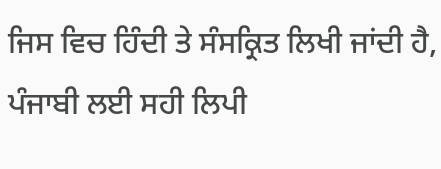ਜਿਸ ਵਿਚ ਹਿੰਦੀ ਤੇ ਸੰਸਕ੍ਰਿਤ ਲਿਖੀ ਜਾਂਦੀ ਹੈ, ਪੰਜਾਬੀ ਲਈ ਸਹੀ ਲਿਪੀ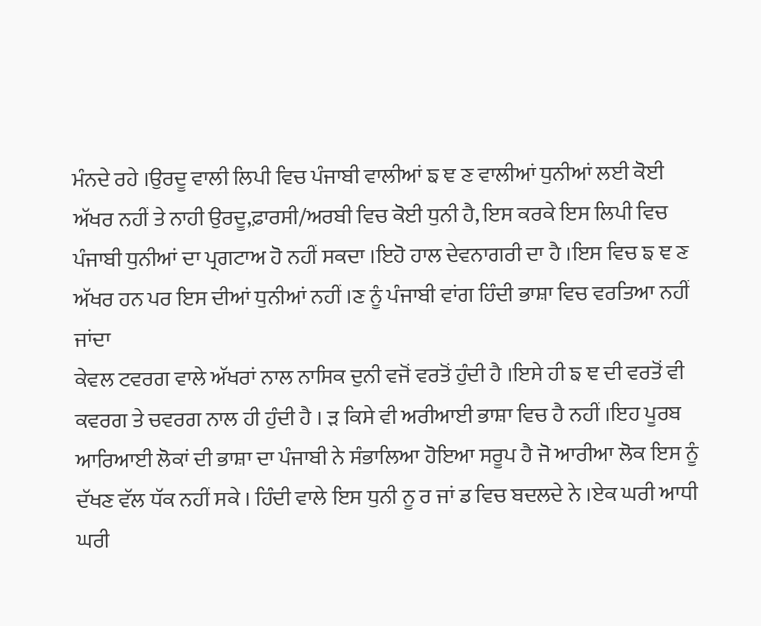ਮੰਨਦੇ ਰਹੇ ।ਉਰਦੂ ਵਾਲੀ ਲਿਪੀ ਵਿਚ ਪੰਜਾਬੀ ਵਾਲੀਆਂ ਙ ਞ ਣ ਵਾਲੀਆਂ ਧੁਨੀਆਂ ਲਈ ਕੋਈ ਅੱਖਰ ਨਹੀਂ ਤੇ ਨਾਹੀ ਉਰਦੂ,ਫ਼ਾਰਸੀ/ਅਰਬੀ ਵਿਚ ਕੋਈ ਧੁਨੀ ਹੈ, ਇਸ ਕਰਕੇ ਇਸ ਲਿਪੀ ਵਿਚ ਪੰਜਾਬੀ ਧੁਨੀਆਂ ਦਾ ਪ੍ਰਗਟਾਅ ਹੋ ਨਹੀਂ ਸਕਦਾ ।ਇਹੋ ਹਾਲ ਦੇਵਨਾਗਰੀ ਦਾ ਹੈ ।ਇਸ ਵਿਚ ਙ ਞ ਣ ਅੱਖਰ ਹਨ ਪਰ ਇਸ ਦੀਆਂ ਧੁਨੀਆਂ ਨਹੀਂ ।ਣ ਨੂੰ ਪੰਜਾਬੀ ਵਾਂਗ ਹਿੰਦੀ ਭਾਸ਼ਾ ਵਿਚ ਵਰਤਿਆ ਨਹੀਂ ਜਾਂਦਾ
ਕੇਵਲ ਟਵਰਗ ਵਾਲੇ ਅੱਖਰਾਂ ਨਾਲ ਨਾਸਿਕ ਦੁਨੀ ਵਜੋਂ ਵਰਤੋਂ ਹੁੰਦੀ ਹੈ ।ਇਸੇ ਹੀ ਙ ਞ ਦੀ ਵਰਤੋਂ ਵੀ ਕਵਰਗ ਤੇ ਚਵਰਗ ਨਾਲ ਹੀ ਹੁੰਦੀ ਹੈ । ੜ ਕਿਸੇ ਵੀ ਅਰੀਆਈ ਭਾਸ਼ਾ ਵਿਚ ਹੈ ਨਹੀਂ ।ਇਹ ਪੂਰਬ ਆਰਿਆਈ ਲੋਕਾਂ ਦੀ ਭਾਸ਼ਾ ਦਾ ਪੰਜਾਬੀ ਨੇ ਸੰਭਾਲਿਆ ਹੋਇਆ ਸਰੂਪ ਹੈ ਜੋ ਆਰੀਆ ਲੋਕ ਇਸ ਨੂੰ ਦੱਖਣ ਵੱਲ ਧੱਕ ਨਹੀਂ ਸਕੇ । ਹਿੰਦੀ ਵਾਲੇ ਇਸ ਧੁਨੀ ਨੂ ਰ ਜਾਂ ਡ ਵਿਚ ਬਦਲਦੇ ਨੇ ।ਏਕ ਘਰੀ ਆਧੀ ਘਰੀ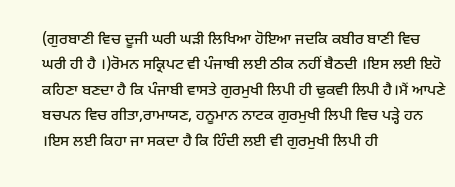(ਗੁਰਬਾਣੀ ਵਿਚ ਦੂਜੀ ਘਰੀ ਘੜੀ ਲਿਖਿਆ ਹੋਇਆ ਜਦਕਿ ਕਬੀਰ ਬਾਣੀ ਵਿਚ ਘਰੀ ਹੀ ਹੈ ।)ਰੋਮਨ ਸਕ੍ਰਿਪਟ ਵੀ ਪੰਜਾਬੀ ਲਈ ਠੀਕ ਨਹੀਂ ਬੈਠਦੀ ।ਇਸ ਲਈ ਇਹੋ ਕਹਿਣਾ ਬਣਦਾ ਹੈ ਕਿ ਪੰਜਾਬੀ ਵਾਸਤੇ ਗੁਰਮੁਖੀ ਲਿਪੀ ਹੀ ਢੁਕਵੀ ਲਿਪੀ ਹੈ।ਮੈਂ ਆਪਣੇ ਬਚਪਨ ਵਿਚ ਗੀਤਾ,ਰਾਮਾਯਣ, ਹਨੂਮਾਨ ਨਾਟਕ ਗੁਰਮੁਖੀ ਲਿਪੀ ਵਿਚ ਪੜ੍ਹੇ ਹਨ ।ਇਸ ਲਈ ਕਿਹਾ ਜਾ ਸਕਦਾ ਹੈ ਕਿ ਹਿੰਦੀ ਲਈ ਵੀ ਗੁਰਮੁਖੀ ਲਿਪੀ ਹੀ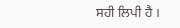ਸਹੀ ਲਿਪੀ ਹੈ ।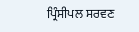ਪ੍ਰਿੰਸੀਪਲ ਸਰਵਣ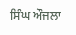ਸਿੰਘ ਔਜਲਾ